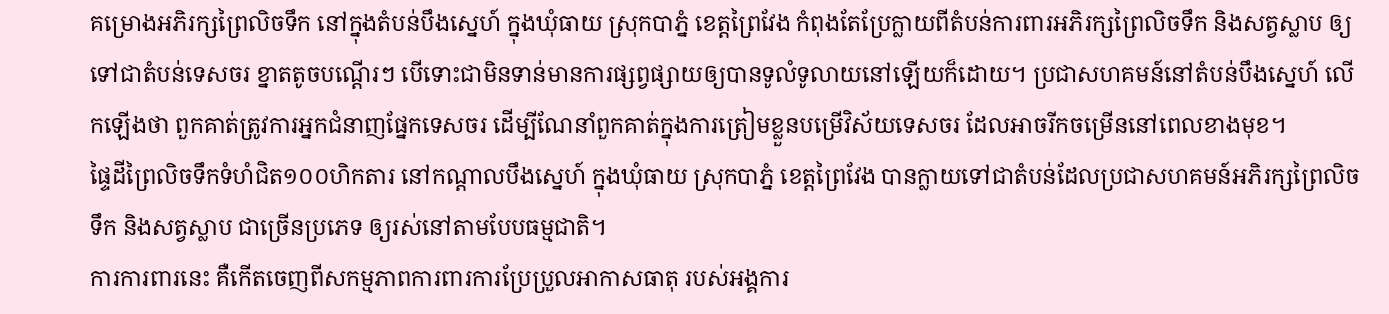គម្រោងអភិរក្សព្រៃលិចទឹក នៅក្នុងតំបន់បឹងស្នេហ៍ ក្នុងឃុំធាយ ស្រុកបាភ្នំ ខេត្តព្រៃវែង កំពុងតែប្រែក្លាយពីតំបន់ការពារអភិរក្សព្រៃលិចទឹក និងសត្វស្លាប ឲ្យទៅជាតំបន់ទេសចរ ខ្នាតតូចបណ្ដើរៗ បើទោះជាមិនទាន់មានការផ្សព្វផ្សាយឲ្យបានទូលំទូលាយនៅឡើយក៏ដោយ។ ប្រជាសហគមន៍នៅតំបន់បឹងស្នេហ៍ លើកឡើងថា ពួកគាត់ត្រូវការអ្នកជំនាញផ្នែកទេសចរ ដើម្បីណែនាំពួកគាត់ក្នុងការត្រៀមខ្លួនបម្រើវិស័យទេសចរ ដែលអាចរីកចម្រើននៅពេលខាងមុខ។
ផ្ទៃដីព្រៃលិចទឹកទំហំជិត១០០ហិកតារ នៅកណ្ដាលបឹងស្នេហ៍ ក្នុងឃុំធាយ ស្រុកបាភ្នំ ខេត្តព្រៃវែង បានក្លាយទៅជាតំបន់ដែលប្រជាសហគមន៍អភិរក្សព្រៃលិចទឹក និងសត្វស្លាប ជាច្រើនប្រភេទ ឲ្យរស់នៅតាមបែបធម្មជាតិ។
ការការពារនេះ គឺកើតចេញពីសកម្មភាពការពារការប្រែប្រួលអាកាសធាតុ របស់អង្គការ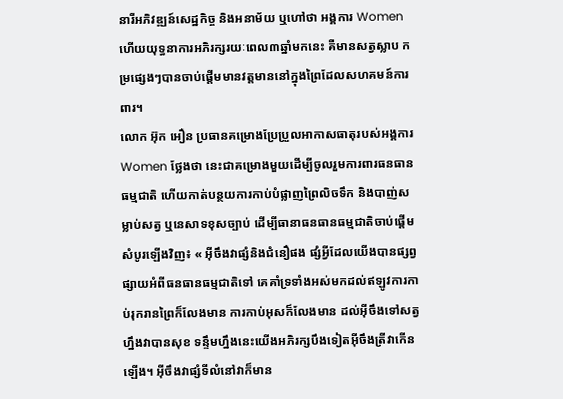នារីអភិវឌ្ឍន៍សេដ្ឋកិច្ច និងអនាម័យ ឬហៅថា អង្គការ Women ហើយយុទ្ធនាការអភិរក្សរយៈពេល៣ឆ្នាំមកនេះ គឺមានសត្វស្លាប កម្រផ្សេងៗបានចាប់ផ្ដើមមានវត្តមាននៅក្នុងព្រៃដែលសហគមន៍ការពារ។
លោក អ៊ុក អឿន ប្រធានគម្រោងប្រែប្រួលអាកាសធាតុរបស់អង្គការWomen ថ្លែងថា នេះជាគម្រោងមួយដើម្បីចូលរួមការពារធនធានធម្មជាតិ ហើយកាត់បន្ថយការកាប់បំផ្លាញព្រៃលិចទឹក និងបាញ់សម្លាប់សត្វ ឬនេសាទខុសច្បាប់ ដើម្បីធានាធនធានធម្មជាតិចាប់ផ្ដើមសំបូរឡើងវិញ៖ « អ៊ីចឹងវាផ្សំនិងជំនឿផង ផ្សំអ្វីដែលយើងបានផ្សព្វផ្សាយអំពីធនធានធម្មជាតិទៅ គេគាំទ្រទាំងអស់មកដល់ឥឡូវការកាប់រុករានព្រៃក៏លែងមាន ការកាប់អុសក៏លែងមាន ដល់អ៊ីចឹងទៅសត្វហ្នឹងវាបានសុខ ទន្ទឹមហ្នឹងនេះយើងអភិរក្សបឹងទៀតអ៊ីចឹងត្រីវាកើនឡើង។ អ៊ីចឹងវាផ្សំទីលំនៅវាក៏មាន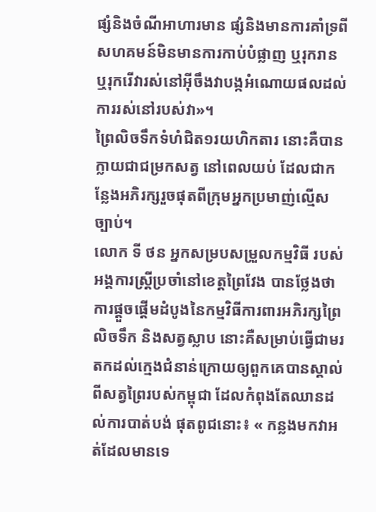ផ្សំនិងចំណីអាហារមាន ផ្សំនិងមានការគាំទ្រពីសហគមន៍មិនមានការកាប់បំផ្លាញ ឬរុករាន ឬរុករើវារស់នៅអ៊ីចឹងវាបង្កអំណោយផលដល់ការរស់នៅរបស់វា»។
ព្រៃលិចទឹកទំហំជិត១រយហិកតារ នោះគឺបានក្លាយជាជម្រកសត្វ នៅពេលយប់ ដែលជាកន្លែងអភិរក្សរួចផុតពីក្រុមអ្នកប្រមាញ់ល្មើសច្បាប់។
លោក ទី ថន អ្នកសម្របសម្រួលកម្មវិធី របស់អង្គការស្ត្រីប្រចាំនៅខេត្តព្រៃវែង បានថ្លែងថាការផ្ដួចផ្ដើមដំបូងនៃកម្មវិធីការពារអភិរក្សព្រៃលិចទឹក និងសត្វស្លាប នោះគឺសម្រាប់ធ្វើជាមរតកដល់ក្មេងជំនាន់ក្រោយឲ្យពួកគេបានស្គាល់ ពីសត្វព្រៃរបស់កម្ពុជា ដែលកំពុងតែឈានដល់ការបាត់បង់ ផុតពូជនោះ៖ « កន្លងមកវាអត់ដែលមានទេ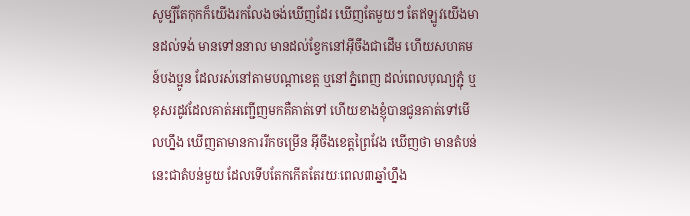សូម្បីតែកុកក៏យើងរកលែងចង់ឃើញដែរ ឃើញតែមួយៗ តែឥឡូវយើងមានដល់ទង់ មានទៅននាល មានដល់ខ្វែកនៅអ៊ីចឹងជាដើម ហើយសហគមន៍បងប្អូន ដែលរស់នៅតាមបណ្ដាខេត្ត ឬនៅភ្នំពេញ ដល់ពេលបុណ្យភ្ជុំ ឬខុសរដូវដែលគាត់អញ្ជើញមកគឺគាត់ទៅ ហើយខាងខ្ញុំបានជូនគាត់ទៅមើលហ្នឹង ឃើញតាមានការរីកចម្រើន អ៊ីចឹងខេត្តព្រៃវែង ឃើញថា មានតំបន់នេះជាតំបន់មួយ ដែលទើបតែកកើតតែរយៈពេល៣ឆ្នាំហ្នឹង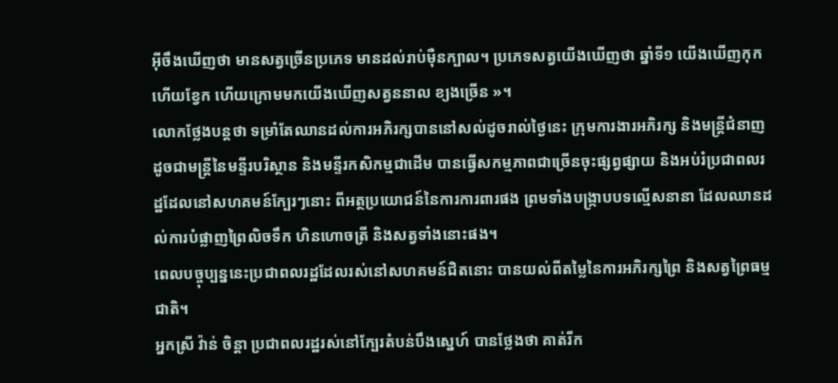អ៊ីចឹងឃើញថា មានសត្វច្រើនប្រភេទ មានដល់រាប់ម៉ឺនក្បាល។ ប្រភេទសត្វយើងឃើញថា ឆ្នាំទី១ យើងឃើញកុក ហើយខ្វែក ហើយក្រោមមកយើងឃើញសត្វននាល ខ្យងច្រើន »។
លោកថ្លែងបន្តថា ទម្រាំតែឈានដល់ការអភិរក្សបាននៅសល់ដូចរាល់ថ្ងៃនេះ ក្រុមការងារអភិរក្ស និងមន្ត្រីជំនាញ ដូចជាមន្ត្រីនៃមន្ទីរបរិស្ថាន និងមន្ទីរកសិកម្មជាដើម បានធ្វើសកម្មភាពជាច្រើនចុះផ្សព្វផ្សាយ និងអប់រំប្រជាពលរដ្ឋដែលនៅសហគមន៍ក្បែរៗនោះ ពីអត្ថប្រយោជន៍នៃការការពារផង ព្រមទាំងបង្ក្រាបបទល្មើសនានា ដែលឈានដល់ការបំផ្លាញព្រៃលិចទឹក ហិនហោចត្រី និងសត្វទាំងនោះផង។
ពេលបច្ចុប្បន្ននេះប្រជាពលរដ្ឋដែលរស់នៅសហគមន៍ជិតនោះ បានយល់ពីតម្លៃនៃការអភិរក្សព្រៃ និងសត្វព្រៃធម្មជាតិ។
អ្នកស្រី វ៉ាន់ ចិន្តា ប្រជាពលរដ្ឋរស់នៅក្បែរតំបន់បឹងស្នេហ៍ បានថ្លែងថា គាត់រីក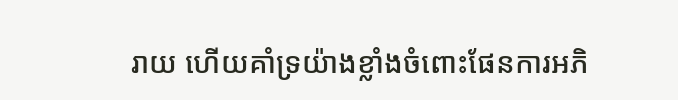រាយ ហើយគាំទ្រយ៉ាងខ្លាំងចំពោះផែនការអភិ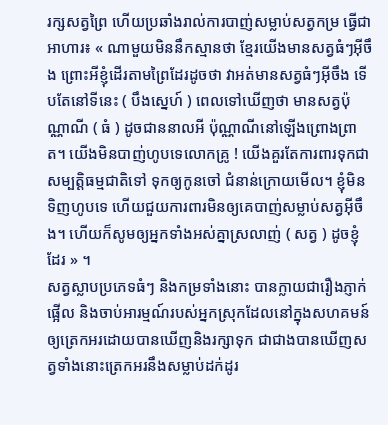រក្សសត្វព្រៃ ហើយប្រឆាំងរាល់ការបាញ់សម្លាប់សត្វកម្រ ធ្វើជាអាហារ៖ « ណាមួយមិននឹកស្មានថា ខ្មែរយើងមានសត្វធំៗអ៊ីចឹង ព្រោះអីខ្ញុំដើរតាមព្រៃដែរដូចថា វាអត់មានសត្វធំៗអ៊ីចឹង ទើបតែនៅទីនេះ ( បឹងស្នេហ៍ ) ពេលទៅឃើញថា មានសត្វប៉ុណ្ណាណី ( ធំ ) ដូចជាននាលអី ប៉ុណ្ណាណីនៅឡើងព្រោងព្រាត។ យើងមិនបាញ់ហូបទេលោកគ្រូ ! យើងគួរតែការពារទុកជាសម្បត្តិធម្មជាតិទៅ ទុកឲ្យកូនចៅ ជំនាន់ក្រោយមើល។ ខ្ញុំមិនទិញហូបទេ ហើយជួយការពារមិនឲ្យគេបាញ់សម្លាប់សត្វអ៊ីចឹង។ ហើយក៏សូមឲ្យអ្នកទាំងអស់គ្នាស្រលាញ់ ( សត្វ ) ដូចខ្ញុំដែរ » ។
សត្វស្លាបប្រភេទធំៗ និងកម្រទាំងនោះ បានក្លាយជារឿងភ្ញាក់ផ្អើល និងចាប់អារម្មណ៍របស់អ្នកស្រុកដែលនៅក្នុងសហគមន៍ ឲ្យត្រេកអរដោយបានឃើញនិងរក្សាទុក ជាជាងបានឃើញសត្វទាំងនោះត្រេកអរនឹងសម្លាប់ដក់ដូរ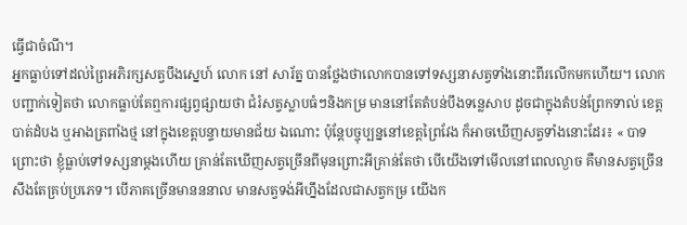ធ្វើជាចំណី។
អ្នកធ្លាប់ទៅដល់ព្រៃអភិរក្សសត្វបឹងស្នេហ៍ លោក នៅ សារ័ត្ន បានថ្លែងថាលោកបានទៅទស្សនាសត្វទាំងនោះពីរលើកមកហើយ។ លោកបញ្ជាក់ទៀតថា លោកធ្លាប់តែឮការផ្សព្វផ្សាយថា ជំរំសត្វស្លាបធំៗនិងកម្រ មាននៅតែតំបន់បឹងទន្លេសាប ដូចជាក្នុងតំបន់ព្រែកទាល់ ខេត្តបាត់ដំបង ឬអាងត្រពាំងថ្ម នៅក្នុងខេត្តបន្ទាយមានជ័យ ឯណោះ ប៉ុន្តែបច្ចុប្បន្ននៅខេត្តព្រៃវែង ក៏អាចឃើញសត្វទាំងនោះដែរ៖ « បាទព្រោះថា ខ្ញុំធ្លាប់ទៅទស្សនាម្ដងហើយ គ្រាន់តែឃើញសត្វច្រើនពីមុនព្រោះអីគ្រាន់តែថា បើយើងទៅមើលនៅពេលល្ងាច គឺមានសត្វច្រើនសឹងតែគ្រប់ប្រភេទ។ បើភាគច្រើនមានននាល មានសត្វទង់អីហ្នឹងដែលជាសត្វកម្រ យើងក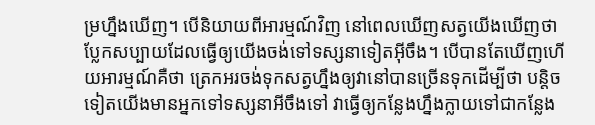ម្រហ្នឹងឃើញ។ បើនិយាយពីអារម្មណ៍វិញ នៅពេលឃើញសត្វយើងឃើញថា ប្លែកសប្បាយដែលធ្វើឲ្យយើងចង់ទៅទស្សនាទៀតអ៊ីចឹង។ បើបានតែឃើញហើយអារម្មណ៍គឺថា ត្រេកអរចង់ទុកសត្វហ្នឹងឲ្យវានៅបានច្រើនទុកដើម្បីថា បន្តិចទៀតយើងមានអ្នកទៅទស្សនាអីចឹងទៅ វាធ្វើឲ្យកន្លែងហ្នឹងក្លាយទៅជាកន្លែង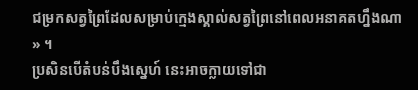ជម្រកសត្វព្រៃដែលសម្រាប់ក្មេងស្គាល់សត្វព្រៃនៅពេលអនាគតហ្នឹងណា » ។
ប្រសិនបើតំបន់បឹងស្នេហ៍ នេះអាចក្លាយទៅជា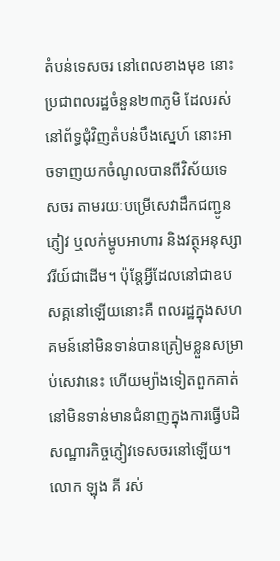តំបន់ទេសចរ នៅពេលខាងមុខ នោះប្រជាពលរដ្ឋចំនួន២៣ភូមិ ដែលរស់នៅព័ទ្ធជុំវិញតំបន់បឹងស្នេហ៍ នោះអាចទាញយកចំណូលបានពីវិស័យទេសចរ តាមរយៈបម្រើសេវាដឹកជញ្ជូនភ្ញៀវ ឬលក់ម្ហូបអាហារ និងវត្ថុអនុស្សាវរីយ៍ជាដើម។ ប៉ុន្តែអ្វីដែលនៅជាឧបសគ្គនៅឡើយនោះគឺ ពលរដ្ឋក្នុងសហគមន៍នៅមិនទាន់បានត្រៀមខ្លួនសម្រាប់សេវានេះ ហើយម្យ៉ាងទៀតពួកគាត់នៅមិនទាន់មានជំនាញក្នុងការធ្វើបដិសណ្ឋារកិច្ចភ្ញៀវទេសចរនៅឡើយ។
លោក ឡុង គី រស់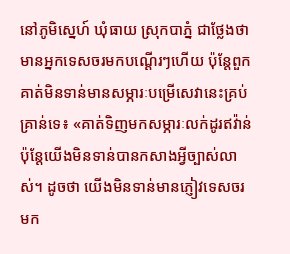នៅភូមិស្នេហ៍ ឃុំធាយ ស្រុកបាភ្នំ ជាថ្លែងថា មានអ្នកទេសចរមកបណ្ដើរៗហើយ ប៉ុន្តែពួកគាត់មិនទាន់មានសម្ភារៈបម្រើសេវានេះគ្រប់គ្រាន់ទេ៖ «គាត់ទិញមកសម្ភារៈលក់ដូរឥវ៉ាន់ ប៉ុន្តែយើងមិនទាន់បានកសាងអ្វីច្បាស់លាស់។ ដូចថា យើងមិនទាន់មានភ្ញៀវទេសចរ មក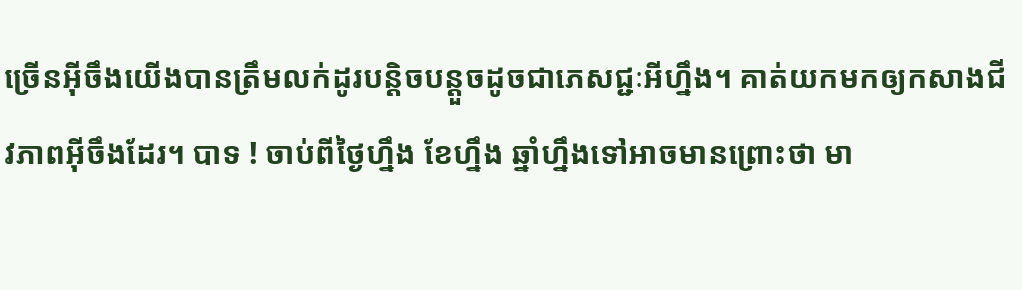ច្រើនអ៊ីចឹងយើងបានត្រឹមលក់ដូរបន្តិចបន្តួចដូចជាភេសជ្ជៈអីហ្នឹង។ គាត់យកមកឲ្យកសាងជីវភាពអ៊ីចឹងដែរ។ បាទ ! ចាប់ពីថ្ងៃហ្នឹង ខែហ្នឹង ឆ្នាំហ្នឹងទៅអាចមានព្រោះថា មា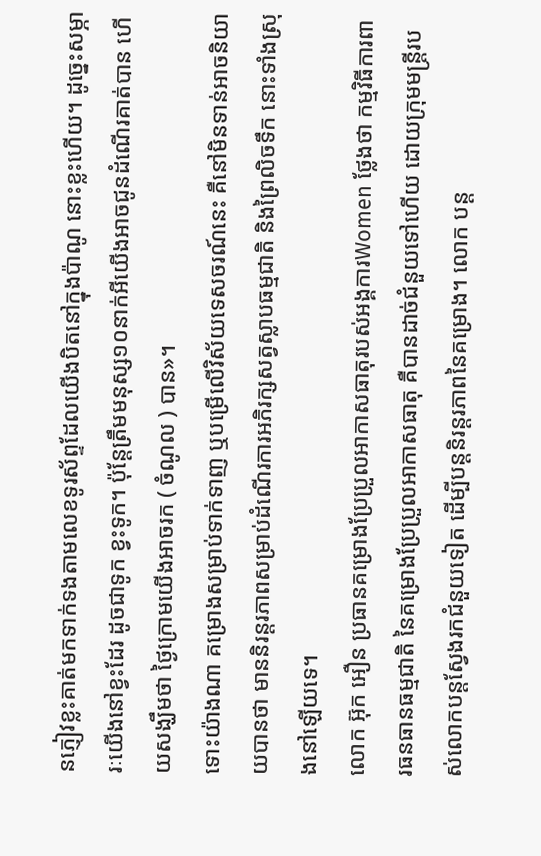នភ្ញៀវខ្លះគាត់មកទាក់ទងតាមលេខទូរស័ព្ទដែលយើងបិតនៅក្នុងប៉ាណូ នោះខ្លះហើយ។ ដូច្នេះសម្ភារៈយើងនៅខ្វះដែរ ដូចជាទូក ខ្វះទូក។ ប៉ុន្តែត្រឹមមនុស្ស១០នាក់អីយើងអាចជូនដំណើរគាត់បាន ហើយសង្ឃឹមថា ថ្ងៃក្រោមយើងអាចរក ( ចំណូល ) បាន»។
ទោះយ៉ាងណា គម្រោងសម្រាប់ទាក់ទាញ ឬបម្រើលើវិស័យទេសចរណ៍នេះ គឺនៅមិនទាន់អាចនិយាយបានថា មាននិរន្តរភាពសម្រាប់ដំណើរការអភិរក្សសត្វស្លាបធម្មជាតិ និងព្រៃលិចទឹក នោះទាំងស្រុងនៅឡើយទេ។
លោក អ៊ុក អឿន ប្រធានគម្រោងប្រែប្រួលអាកាសធាតុរបស់អង្គការWomen ថ្លែងថា កម្មវិធីការពារធនធានធម្មជាតិ នៃគម្រោងប្រែប្រួលអាកាសធាតុ គឺបានដាច់ជំនួយទៅហើយ ដោយក្រុមមន្ត្រីរបស់លោកបន្តស្វែងរកជំនួយទៀត ដើម្បីបន្តនិរន្តរភាពនៃគម្រោង។ លោក បន្ត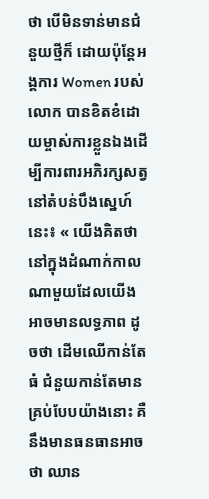ថា បើមិនទាន់មានជំនួយថ្មីក៏ ដោយប៉ុន្តែអង្គការ Women របស់លោក បានខិតខំដោយម្ចាស់ការខ្លួនឯងដើម្បីការពារអភិរក្សសត្វ នៅតំបន់បឹងស្នេហ៍នេះ៖ « យើងគិតថា នៅក្នុងដំណាក់កាលណាមួយដែលយើងអាចមានលទ្ធភាព ដូចថា ដើមឈើកាន់តែធំ ជំនួយកាន់តែមានគ្រប់បែបយ៉ាងនោះ គឺនឹងមានធនធានអាចថា ឈាន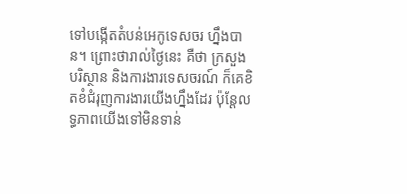ទៅបង្កើតតំបន់អេកូទេសចរ ហ្នឹងបាន។ ព្រោះថារាល់ថ្ងៃនេះ គឺថា ក្រសួងបរិស្ថាន និងការងារទេសចរណ៍ ក៏គេខិតខំជំរុញការងារយើងហ្នឹងដែរ ប៉ុន្តែលទ្ធភាពយើងទៅមិនទាន់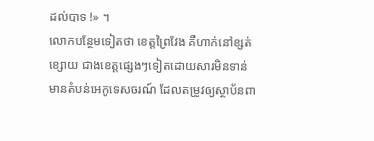ដល់បាទ !» ។
លោកបន្ថែមទៀតថា ខេត្តព្រៃវែង គឺហាក់នៅខ្សត់ខ្សោយ ជាងខេត្តផ្សេងៗទៀតដោយសារមិនទាន់មានតំបន់អេកូទេសចរណ៍ ដែលតម្រូវឲ្យស្ថាប័នពា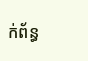ក់ព័ន្ធ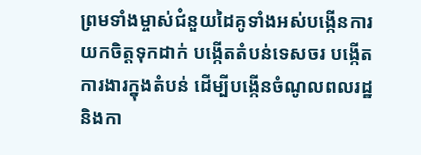ព្រមទាំងម្ចាស់ជំនួយដៃគូទាំងអស់បង្កើនការយកចិត្តទុកដាក់ បង្កើតតំបន់ទេសចរ បង្កើតការងារក្នុងតំបន់ ដើម្បីបង្កើនចំណូលពលរដ្ឋនិងកា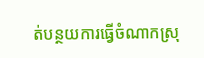ត់បន្ថយការធ្វើចំណាកស្រុ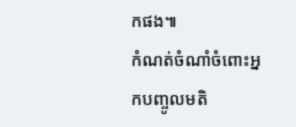កផង៕
កំណត់ចំណាំចំពោះអ្នកបញ្ចូលមតិ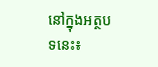នៅក្នុងអត្ថបទនេះ៖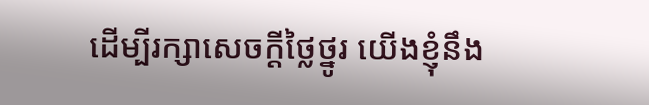ដើម្បីរក្សាសេចក្ដីថ្លៃថ្នូរ យើងខ្ញុំនឹង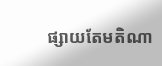ផ្សាយតែមតិណា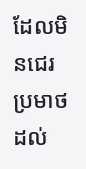ដែលមិនជេរប្រមាថដល់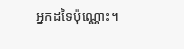អ្នកដទៃប៉ុណ្ណោះ។